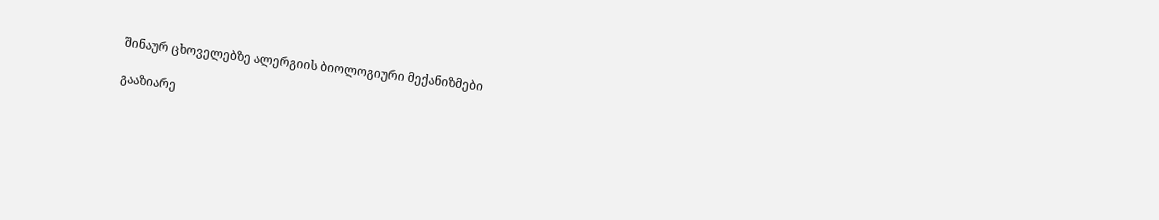შინაურ ცხოველებზე ალერგიის ბიოლოგიური მექანიზმები

გააზიარე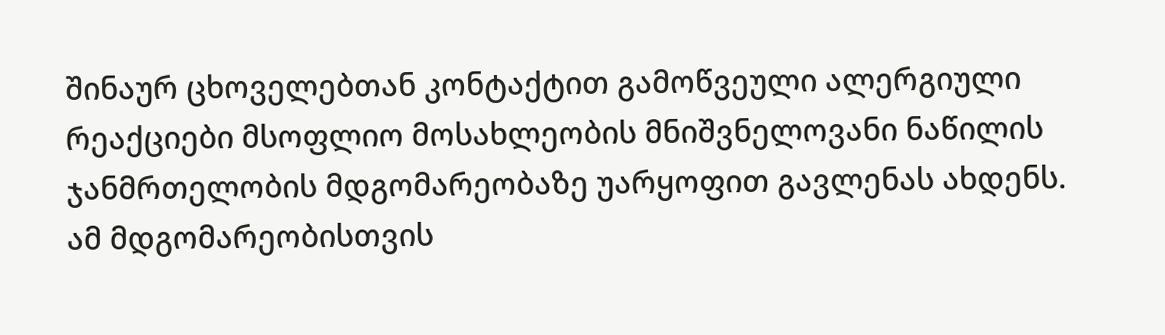შინაურ ცხოველებთან კონტაქტით გამოწვეული ალერგიული რეაქციები მსოფლიო მოსახლეობის მნიშვნელოვანი ნაწილის ჯანმრთელობის მდგომარეობაზე უარყოფით გავლენას ახდენს. ამ მდგომარეობისთვის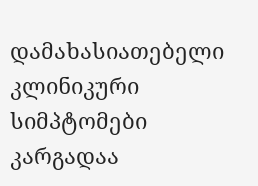დამახასიათებელი კლინიკური სიმპტომები კარგადაა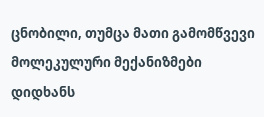ცნობილი, თუმცა მათი გამომწვევი მოლეკულური მექანიზმები დიდხანს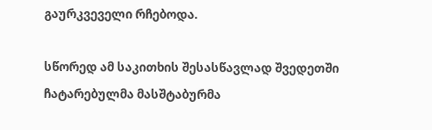გაურკვეველი რჩებოდა.

სწორედ ამ საკითხის შესასწავლად შვედეთში ჩატარებულმა მასშტაბურმა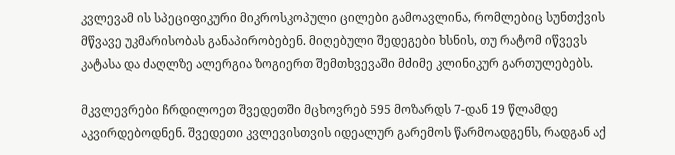კვლევამ ის სპეციფიკური მიკროსკოპული ცილები გამოავლინა, რომლებიც სუნთქვის მწვავე უკმარისობას განაპირობებენ. მიღებული შედეგები ხსნის, თუ რატომ იწვევს კატასა და ძაღლზე ალერგია ზოგიერთ შემთხვევაში მძიმე კლინიკურ გართულებებს.

მკვლევრები ჩრდილოეთ შვედეთში მცხოვრებ 595 მოზარდს 7-დან 19 წლამდე აკვირდებოდნენ. შვედეთი კვლევისთვის იდეალურ გარემოს წარმოადგენს, რადგან აქ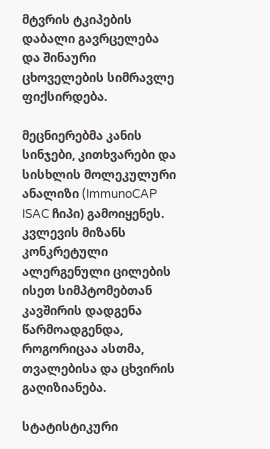მტვრის ტკიპების დაბალი გავრცელება და შინაური ცხოველების სიმრავლე ფიქსირდება.

მეცნიერებმა კანის სინჯები, კითხვარები და სისხლის მოლეკულური ანალიზი (ImmunoCAP ISAC ჩიპი) გამოიყენეს. კვლევის მიზანს კონკრეტული ალერგენული ცილების ისეთ სიმპტომებთან კავშირის დადგენა წარმოადგენდა, როგორიცაა ასთმა, თვალებისა და ცხვირის გაღიზიანება.

სტატისტიკური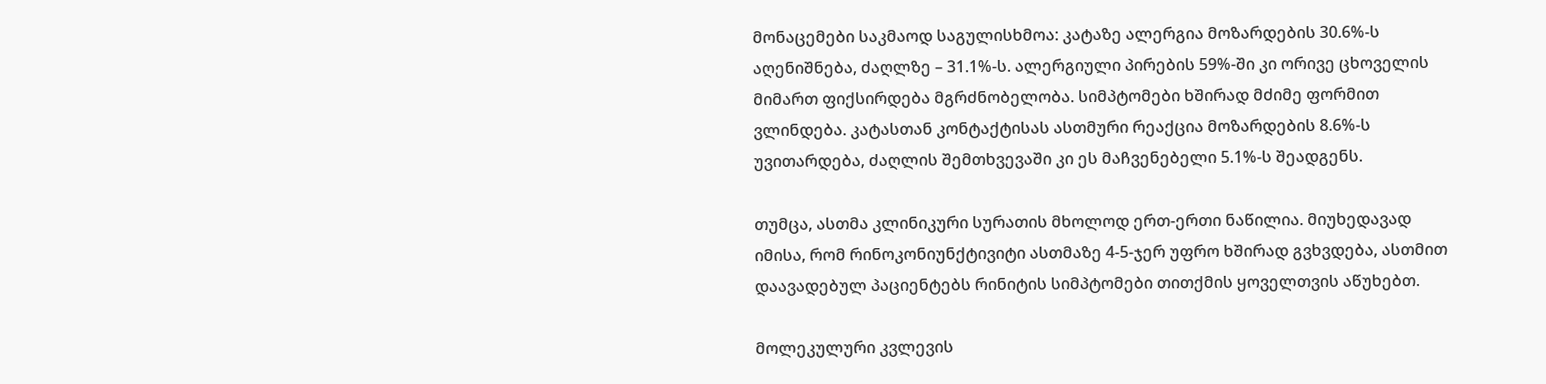მონაცემები საკმაოდ საგულისხმოა: კატაზე ალერგია მოზარდების 30.6%-ს აღენიშნება, ძაღლზე – 31.1%-ს. ალერგიული პირების 59%-ში კი ორივე ცხოველის მიმართ ფიქსირდება მგრძნობელობა. სიმპტომები ხშირად მძიმე ფორმით ვლინდება. კატასთან კონტაქტისას ასთმური რეაქცია მოზარდების 8.6%-ს უვითარდება, ძაღლის შემთხვევაში კი ეს მაჩვენებელი 5.1%-ს შეადგენს.

თუმცა, ასთმა კლინიკური სურათის მხოლოდ ერთ-ერთი ნაწილია. მიუხედავად იმისა, რომ რინოკონიუნქტივიტი ასთმაზე 4-5-ჯერ უფრო ხშირად გვხვდება, ასთმით დაავადებულ პაციენტებს რინიტის სიმპტომები თითქმის ყოველთვის აწუხებთ.

მოლეკულური კვლევის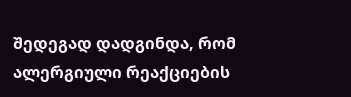შედეგად დადგინდა, რომ ალერგიული რეაქციების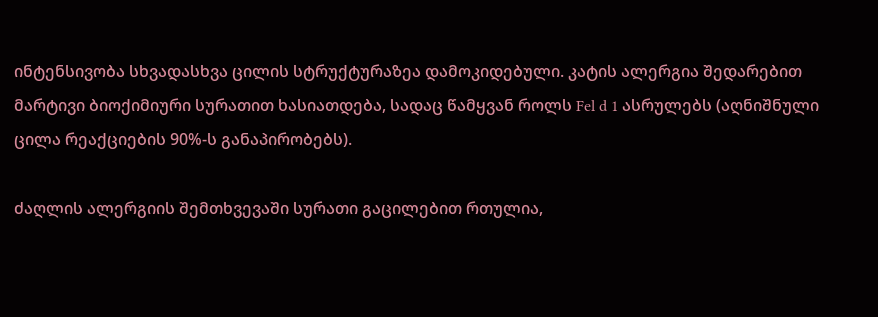ინტენსივობა სხვადასხვა ცილის სტრუქტურაზეა დამოკიდებული. კატის ალერგია შედარებით მარტივი ბიოქიმიური სურათით ხასიათდება, სადაც წამყვან როლს Fel d 1 ასრულებს (აღნიშნული ცილა რეაქციების 90%-ს განაპირობებს).

ძაღლის ალერგიის შემთხვევაში სურათი გაცილებით რთულია,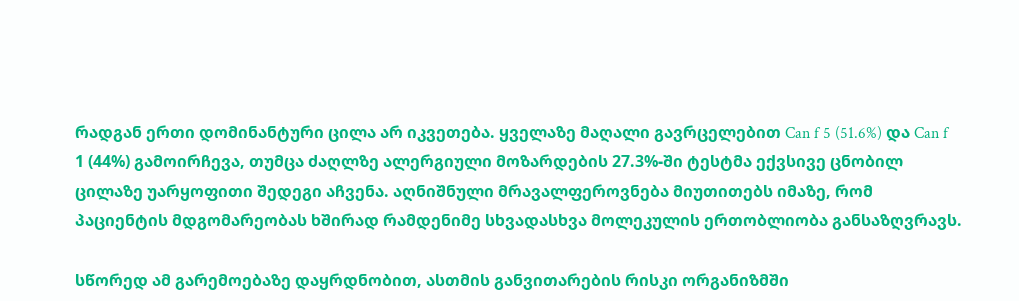რადგან ერთი დომინანტური ცილა არ იკვეთება. ყველაზე მაღალი გავრცელებით Can f 5 (51.6%) და Can f 1 (44%) გამოირჩევა, თუმცა ძაღლზე ალერგიული მოზარდების 27.3%-ში ტესტმა ექვსივე ცნობილ ცილაზე უარყოფითი შედეგი აჩვენა. აღნიშნული მრავალფეროვნება მიუთითებს იმაზე, რომ პაციენტის მდგომარეობას ხშირად რამდენიმე სხვადასხვა მოლეკულის ერთობლიობა განსაზღვრავს.

სწორედ ამ გარემოებაზე დაყრდნობით, ასთმის განვითარების რისკი ორგანიზმში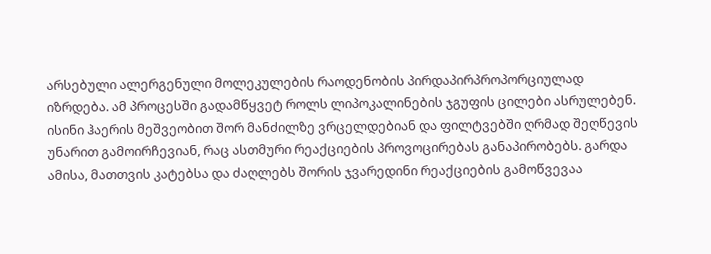არსებული ალერგენული მოლეკულების რაოდენობის პირდაპირპროპორციულად იზრდება. ამ პროცესში გადამწყვეტ როლს ლიპოკალინების ჯგუფის ცილები ასრულებენ. ისინი ჰაერის მეშვეობით შორ მანძილზე ვრცელდებიან და ფილტვებში ღრმად შეღწევის უნარით გამოირჩევიან, რაც ასთმური რეაქციების პროვოცირებას განაპირობებს. გარდა ამისა, მათთვის კატებსა და ძაღლებს შორის ჯვარედინი რეაქციების გამოწვევაა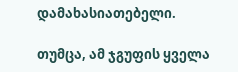დამახასიათებელი.

თუმცა, ამ ჯგუფის ყველა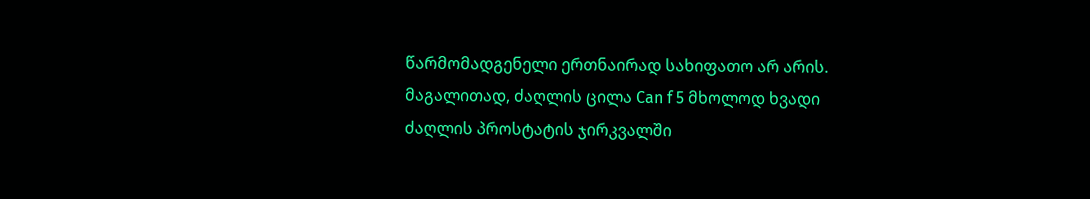წარმომადგენელი ერთნაირად სახიფათო არ არის. მაგალითად, ძაღლის ცილა Can f 5 მხოლოდ ხვადი ძაღლის პროსტატის ჯირკვალში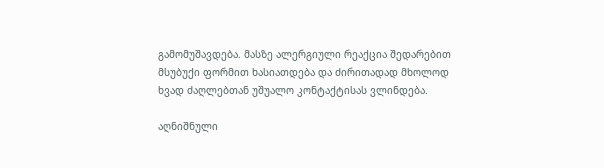გამომუშავდება. მასზე ალერგიული რეაქცია შედარებით მსუბუქი ფორმით ხასიათდება და ძირითადად მხოლოდ ხვად ძაღლებთან უშუალო კონტაქტისას ვლინდება.

აღნიშნული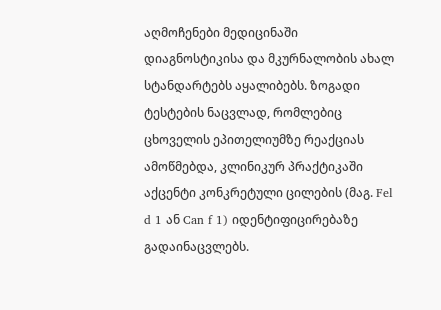აღმოჩენები მედიცინაში დიაგნოსტიკისა და მკურნალობის ახალ სტანდარტებს აყალიბებს. ზოგადი ტესტების ნაცვლად, რომლებიც ცხოველის ეპითელიუმზე რეაქციას ამოწმებდა, კლინიკურ პრაქტიკაში აქცენტი კონკრეტული ცილების (მაგ. Fel d 1 ან Can f 1) იდენტიფიცირებაზე გადაინაცვლებს.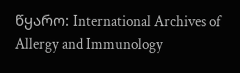წყარო: International Archives of Allergy and Immunology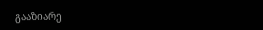გააზიარე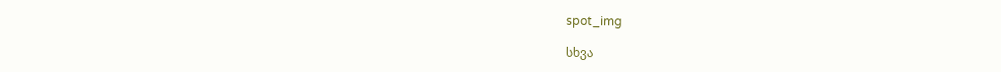spot_img

სხვა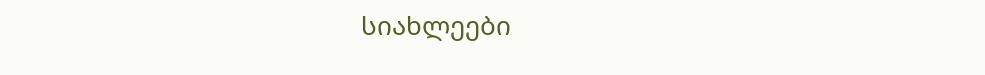სიახლეები